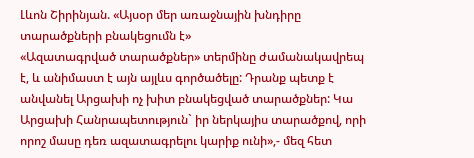Լևոն Շիրինյան. «Այսօր մեր առաջնային խնդիրը տարածքների բնակեցումն է»
«Ազատագրված տարածքներ» տերմինը ժամանակավրեպ է, և անիմաստ է այն այլևս գործածելը: Դրանք պետք է անվանել Արցախի ոչ խիտ բնակեցված տարածքներ: Կա Արցախի Հանրապետություն` իր ներկայիս տարածքով, որի որոշ մասը դեռ ազատագրելու կարիք ունի»,- մեզ հետ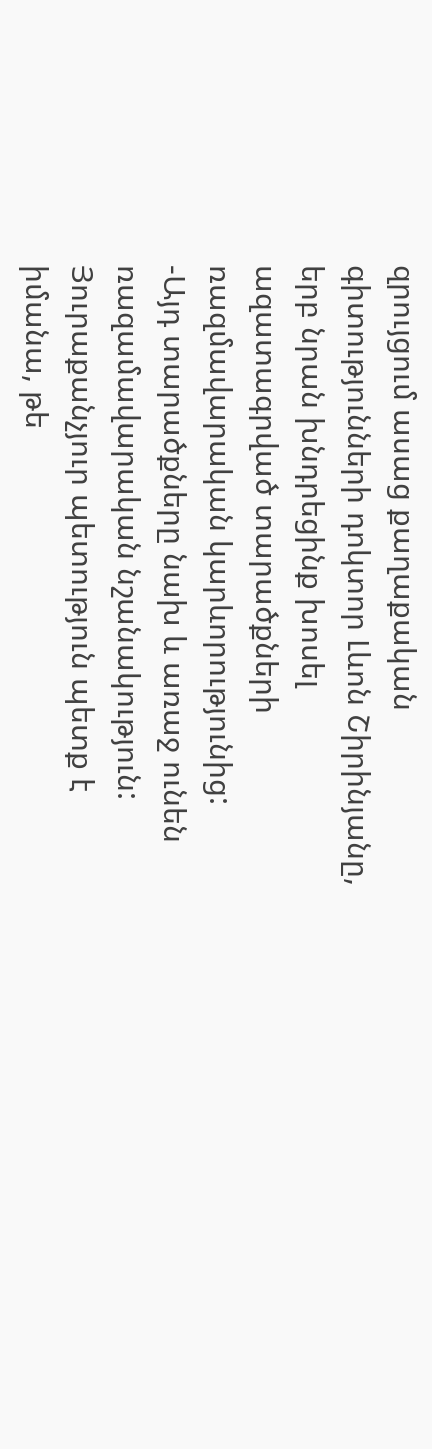զրույցում ասաց քաղաքական գիտությունների դոկտոր Լևոն Շիրինյանը, երբ նրան խնդրեցինք խոսել ազատագրված տարածքների ռազմավարական կարևորությունից:
-Այդ տարածքները նախ և առաջ ունեն ռազամավարական նշանակություն:
Յուրաքանչյուր պետություն պետք է իմանա, թե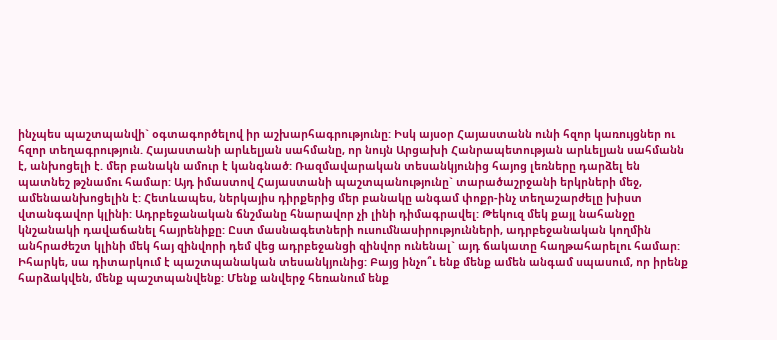ինչպես պաշտպանվի` օգտագործելով իր աշխարհագրությունը: Իսկ այսօր Հայաստանն ունի հզոր կառույցներ ու հզոր տեղագրություն. Հայաստանի արևելյան սահմանը, որ նույն Արցախի Հանրապետության արևելյան սահմանն է, անխոցելի է. մեր բանակն ամուր է կանգնած: Ռազմավարական տեսանկյունից հայոց լեռները դարձել են պատնեշ թշնամու համար: Այդ իմաստով Հայաստանի պաշտպանությունը` տարածաշրջանի երկրների մեջ, ամենաանխոցելին է: Հետևապես, ներկայիս դիրքերից մեր բանակը անգամ փոքր-ինչ տեղաշարժելը խիստ վտանգավոր կլինի: Ադրբեջանական ճնշմանը հնարավոր չի լինի դիմագրավել: Թեկուզ մեկ քայլ նահանջը կնշանակի դավաճանել հայրենիքը: Ըստ մասնագետների ուսումնասիրությունների, ադրբեջանական կողմին անհրաժեշտ կլինի մեկ հայ զինվորի դեմ վեց ադրբեջանցի զինվոր ունենալ` այդ ճակատը հաղթահարելու համար:
Իհարկե, սա դիտարկում է պաշտպանական տեսանկյունից: Բայց ինչո՞ւ ենք մենք ամեն անգամ սպասում, որ իրենք հարձակվեն, մենք պաշտպանվենք: Մենք անվերջ հեռանում ենք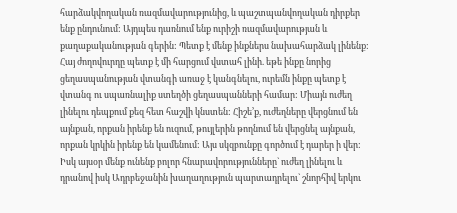հարձակվողական ռազմավարությունից, և պաշտպանվողական դիրքեր ենք ընդունում: Այդպես դառնում ենք ուրիշի ռազմավարության և քաղաքականության գերին: Պետք է մենք ինքներս նախահարձակ լինենք:
Հայ ժողովուրդը պետք է մի հարցում վստահ լինի. եթե ինքը նորից ցեղասպանության վտանգի առաջ է կանգնելու, ուրեմն ինքը պետք է վտանգ ու սպառնալիք ստեղծի ցեղասպանների համար: Միայն ուժեղ լինելու դեպքում քեզ հետ հաշվի կնստեն: Հիշե’ք, ուժեղները վերցնում են այնքան, որքան իրենք են ուզում, թույլերին թողնում են վերցնել այնքան, որքան կրկին իրենք են կամենում: Այս սկզբունքը գործում է դարեր ի վեր:
Իսկ այսօր մենք ունենք բոլոր հնարավորությունները` ուժեղ լինելու և դրանով իսկ Ադրբեջանին խաղաղություն պարտադրելու` շնորհիվ երկու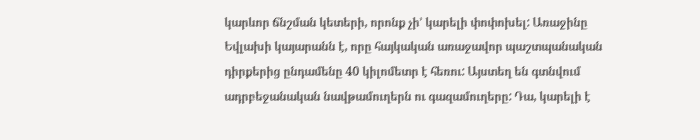կարևոր ճնշման կետերի, որոնք չի’ կարելի փոփոխել: Առաջինը Եվլախի կայարանն է, որը հայկական առաջավոր պաշտպանական դիրքերից ընդամենը 40 կիլոմետր է հեռու: Այստեղ են գտնվում ադրբեջանական նավթամուղերն ու գազամուղերը: Դա, կարելի է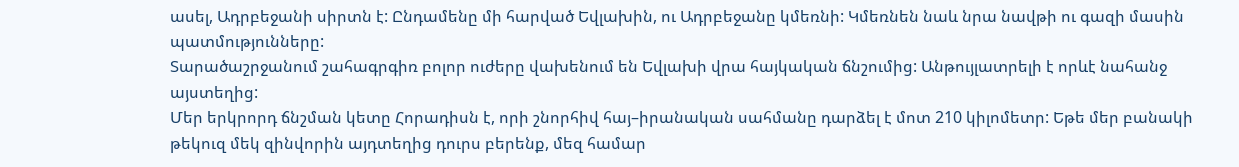ասել, Ադրբեջանի սիրտն է: Ընդամենը մի հարված Եվլախին, ու Ադրբեջանը կմեռնի: Կմեռնեն նաև նրա նավթի ու գազի մասին պատմությունները:
Տարածաշրջանում շահագրգիռ բոլոր ուժերը վախենում են Եվլախի վրա հայկական ճնշումից: Անթույլատրելի է որևէ նահանջ այստեղից:
Մեր երկրորդ ճնշման կետը Հորադիսն է, որի շնորհիվ հայ–իրանական սահմանը դարձել է մոտ 210 կիլոմետր: Եթե մեր բանակի թեկուզ մեկ զինվորին այդտեղից դուրս բերենք, մեզ համար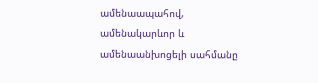ամենաապահով, ամենակարևոր և ամենաանխոցելի սահմանը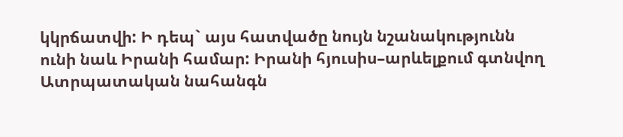կկրճատվի: Ի դեպ` այս հատվածը նույն նշանակությունն ունի նաև Իրանի համար: Իրանի հյուսիս–արևելքում գտնվող Ատրպատական նահանգն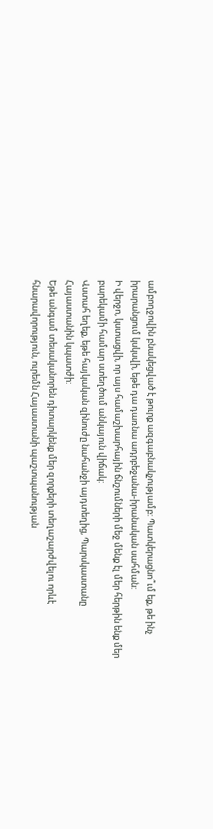ամբողջովին բնակեցված է թուրք ազգաբնակչությամբ: Պատկերացնո՞ւմ եք, թե ինչ իրարանցում կսկսվի, եթե դա դառնա ադրբեջանա-իրանական սահման:
Ի վերջո, կստացվի, որ այս համաշխարհային ճնշումների մեջ մենք էլ մեր հերթին ենք մեր բարեկամի համար ստեղծում անկայուն վիճակ:
Վստահ եղեք, եթե հայկական զինուժը նահանջի այդտեղից, Պարսկաստանը Հայաստանին կպատժի:
Եթե անգամ տեսականորեն դիտարկենք մեր զորքերի տեղաշարժվելու որևէ հնարավորություն, ուրեմն Հայաստանի պաշտպանության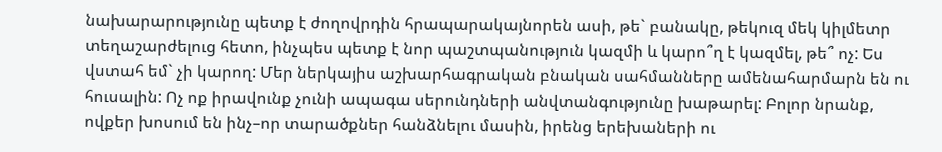նախարարությունը պետք է ժողովրդին հրապարակայնորեն ասի, թե` բանակը, թեկուզ մեկ կիլմետր տեղաշարժելուց հետո, ինչպես պետք է նոր պաշտպանություն կազմի և կարո՞ղ է կազմել, թե՞ ոչ: Ես վստահ եմ` չի կարող: Մեր ներկայիս աշխարհագրական բնական սահմանները ամենահարմարն են ու հուսալին: Ոչ ոք իրավունք չունի ապագա սերունդների անվտանգությունը խաթարել: Բոլոր նրանք, ովքեր խոսում են ինչ–որ տարածքներ հանձնելու մասին, իրենց երեխաների ու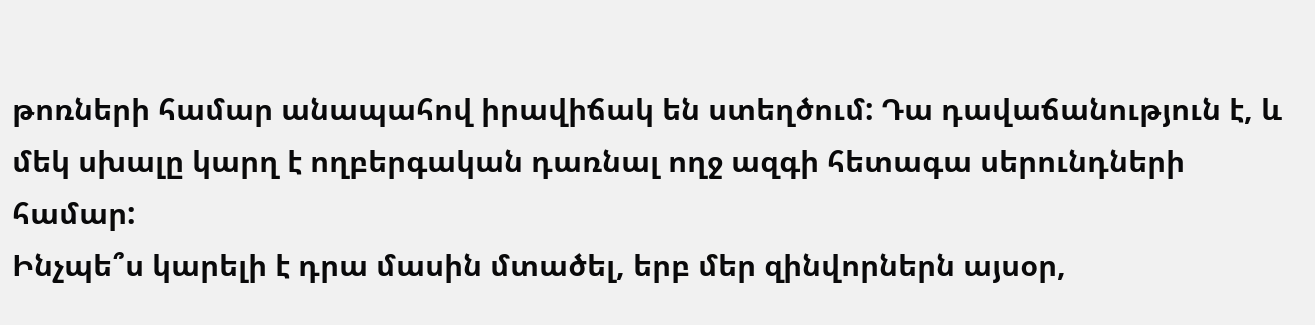թոռների համար անապահով իրավիճակ են ստեղծում: Դա դավաճանություն է, և մեկ սխալը կարղ է ողբերգական դառնալ ողջ ազգի հետագա սերունդների համար:
Ինչպե՞ս կարելի է դրա մասին մտածել, երբ մեր զինվորներն այսօր,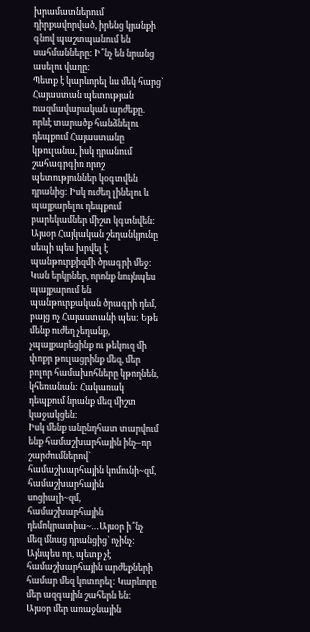խրամատներում դիրքավորված, իրենց կյանքի գնով պաշտպանում են սահմանները: Ի՞նչ են նրանց ասելու վաղը:
Պետք է կարևորել ևս մեկ հարց` Հայաստան պետության ռազմավարական արժեքը. որևէ տարածք հանձնելու դեպքում Հայաստանը կթուլանա, իսկ դրանում շահագրգիռ որոշ պետություններ կօգտվեն դրանից: Իսկ ուժեղ լինելու և պայքարելու դեպքում բարեկամներ միշտ կգտնվեն: Այսօր Հայկական շեղանկյունը սեպի պես խրվել է պանթուրքիզմի ծրագրի մեջ: Կան երկրներ, որոնք նույնպես պայքարում են պանթուրքական ծրագրի դեմ, բայց ոչ Հայաստանի պես: Եթե մենք ուժեղ չեղանք, չպայքարեցինք ու թեկուզ մի փոքր թուլացրինք մեզ, մեր բոլոր համախոհները կթողնեն, կհեռանան: Հակառակ դեպքում նրանք մեզ միշտ կաջակցեն:
Իսկ մենք անընդհատ տարվում ենք համաշխարհային ինչ–որ շարժումներով` համաշխարհային կոմունի~զմ, համաշխարհային սոցիալի~զմ, համաշխարհային դեմոկրատիա~…Այսօր ի՞նչ մեզ մնաց դրանցից` ոչինչ: Այնպես որ, պետք չէ համաշխարհային արժեքների համար մեզ կոտորել: Կարևորը մեր ազգային շահերն են:
Այսօր մեր առաջնային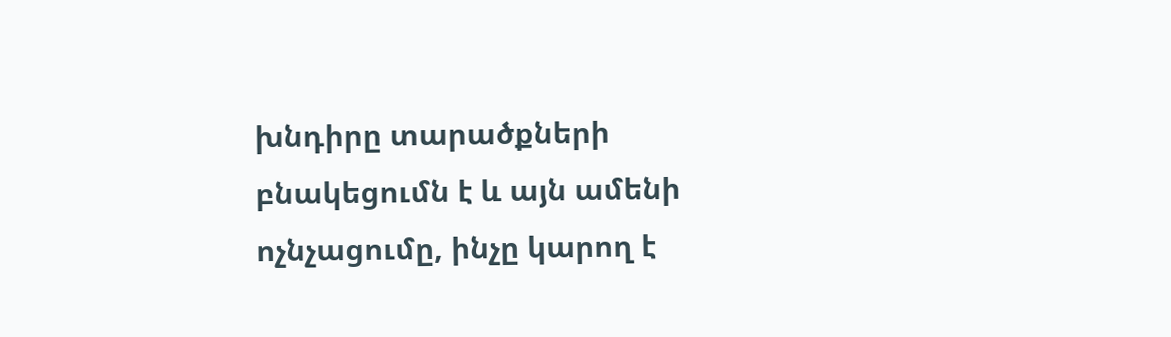խնդիրը տարածքների բնակեցումն է և այն ամենի ոչնչացումը, ինչը կարող է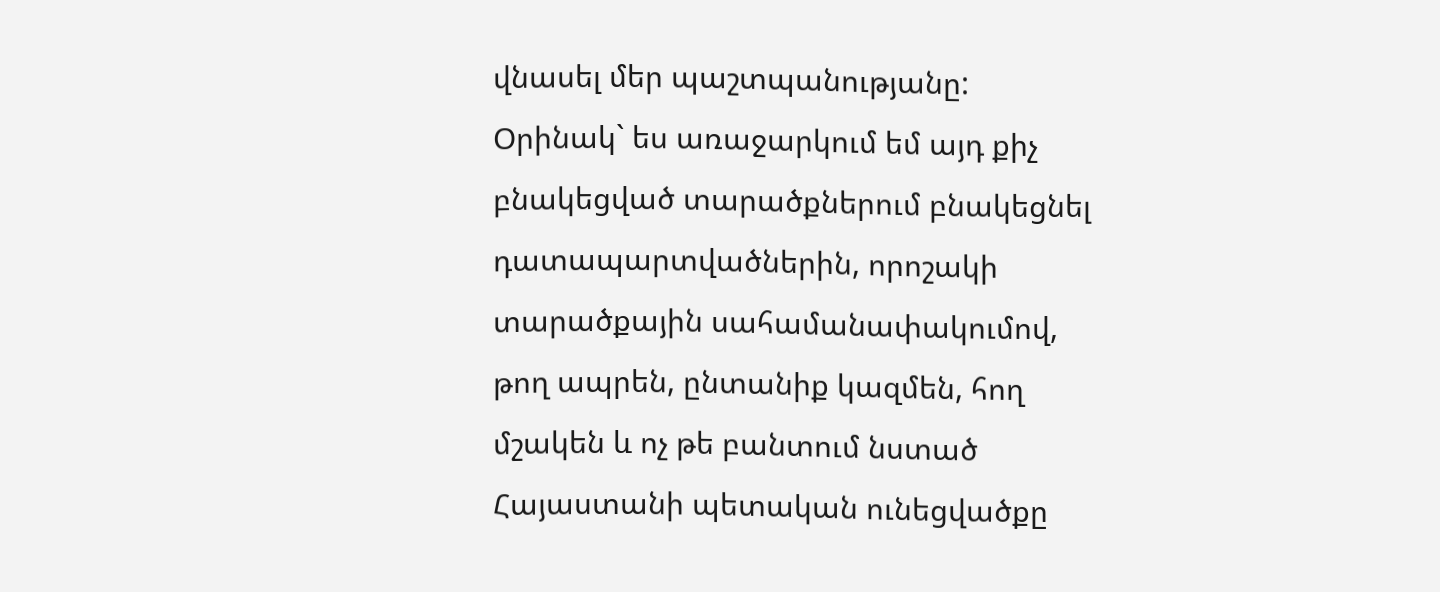վնասել մեր պաշտպանությանը:
Օրինակ` ես առաջարկում եմ այդ քիչ բնակեցված տարածքներում բնակեցնել դատապարտվածներին, որոշակի տարածքային սահամանափակումով, թող ապրեն, ընտանիք կազմեն, հող մշակեն և ոչ թե բանտում նստած Հայաստանի պետական ունեցվածքը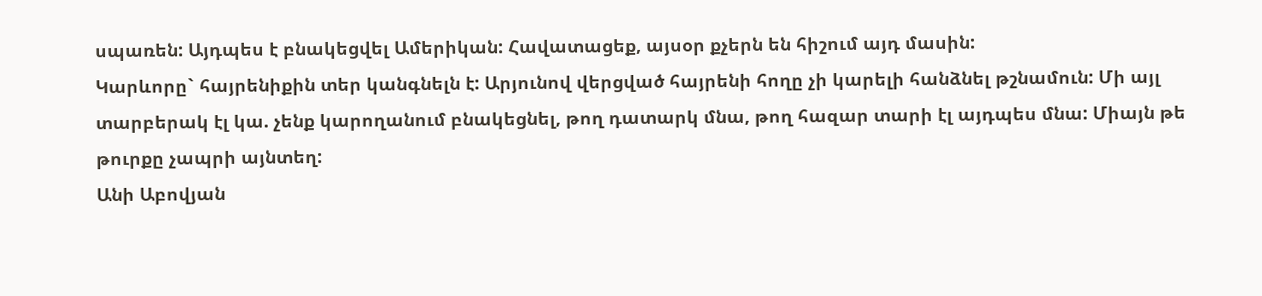սպառեն: Այդպես է բնակեցվել Ամերիկան: Հավատացեք, այսօր քչերն են հիշում այդ մասին:
Կարևորը` հայրենիքին տեր կանգնելն է: Արյունով վերցված հայրենի հողը չի կարելի հանձնել թշնամուն: Մի այլ տարբերակ էլ կա. չենք կարողանում բնակեցնել, թող դատարկ մնա, թող հազար տարի էլ այդպես մնա: Միայն թե թուրքը չապրի այնտեղ:
Անի Աբովյան